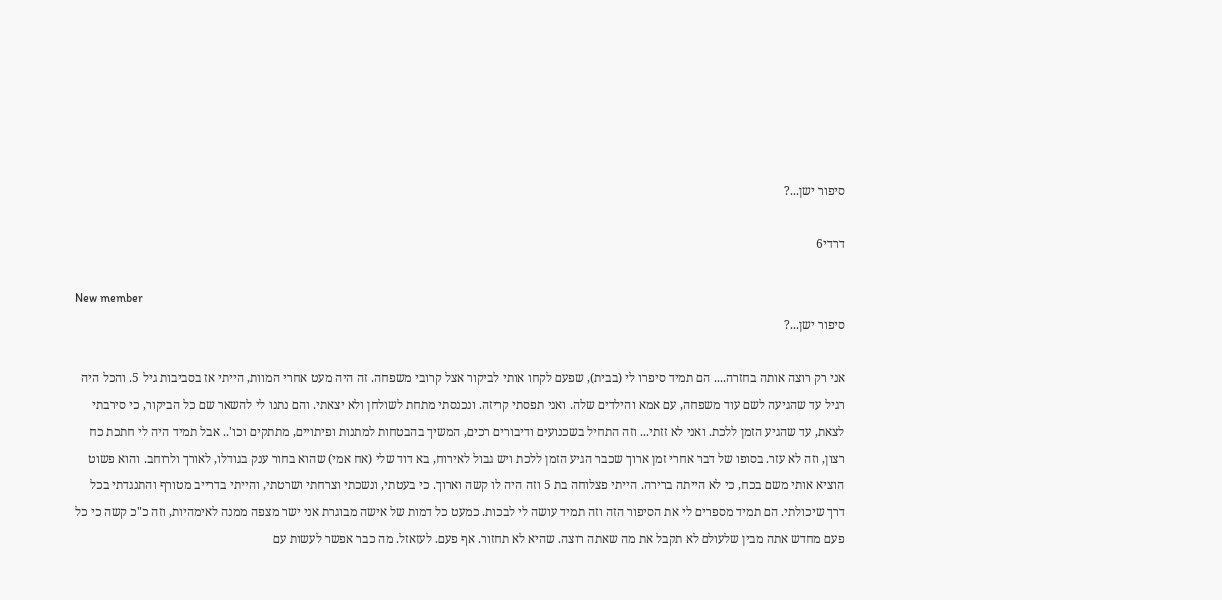סיפור ישן...?

דרדי6

New member
סיפור ישן...?

אני רק רוצה אותה בחזרה.... הם תמיד סיפרו לי (בבית), שפעם לקחו אותי לביקור אצל קרובי משפחה. זה היה מעט אחרי המוות, הייתי אז בסביבות גיל 5. והכל היה רגיל עד שהגיעה לשם עוד משפחה, עם אמא והילדים שלה. ואני תפסתי קריזה. ונכנסתי מתחת לשולחן ולא יצאתי. והם נתנו לי להשאר שם כל הביקור, כי סירבתי לצאת, עד שהגיע הזמן ללכת. ואני לא זזתי... וזה התחיל בשכנועים ודיבורים רכים, המשיך בהבטחות למתנות ופיתויים, מתתקים וכו'.. אבל תמיד היה לי חתכת כח רצון, וזה לא עזר. בסופו של דבר אחרי זמן ארוך שכבר הגיע הזמן ללכת ויש גבול לאירוח, בא דוד שלי (אח אמי) שהוא בחור ענק בגודלו, לאורך ולרוחב. והוא פשוט הוציא אותי משם בכח, כי לא הייתה ברירה. הייתי פצלוחה בת 5 וזה היה לו קשה וארוך. כי בעטתי, ונשכתי וצרחתי ושרטתי, והייתי בדרייב מטורף והתנגדתי בכל דרך שיכולתי. הם תמיד מספרים לי את הסיפור הזה וזה תמיד עושה לי לבכות. כמעט כל דמות של אישה מבוגרת אני ישר מצפה ממנה לאימהיות, וזה כ"כ קשה כי כל פעם מחדש אתה מבין שלעולם לא תקבל את מה שאתה רוצה. שהיא לא תחזור. אף פעם. לעזאזל. מה כבר אפשר לעשות עם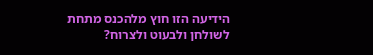הידיעה הזו חוץ מלהכנס מתחת לשולחן ולבעוט ולצרוח?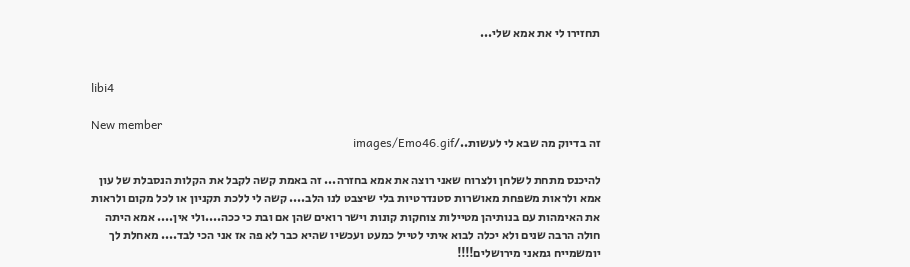תחזירו לי את אמא שלי...


libi4

New member
זה בדיוק מה שבא לי לעשות../images/Emo46.gif

להיכנס מתחת לשלחן ולצרוח שאני רוצה את אמא בחזרה... זה באמת קשה לקבל את הקלות הנסבלת של עון אמא ולראות משפחת מאושרות סטנדרטיות בלי שיצבט לנו הלב.... קשה לי ללכת תקניון או לכל מקום ולראות את האימהות עם בנותיהן מטיילות צוחקות קונות וישר רואים שהן אם ובת כי ככה....ולי אין.... אמא היתה חולה הרבה שנים ולא יכלה לבוא איתי לטייל כמעט ועכשיו שהיא כבר לא פה אז אני הכי לבד.... מאחלת לך יומשמייח גמאני מירושלים!!!!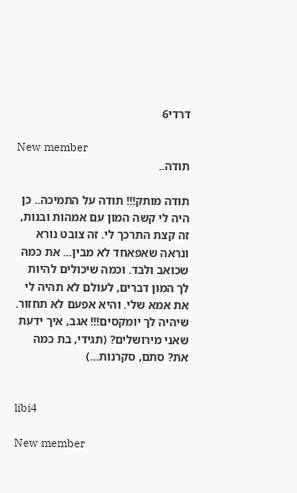דרדי6

New member
תודה..

תודה מותק!!! תודה על התמיכה.. כן היה לי קשה המון עם אמהות ובנות, זה קצת התרכך לי. זה צובט נורא ונראה שאפאחד לא מבין... את כמה שכואב ולבד. וכמה שיכולים להיות לך המון דברים, לעולם לא תהיה לי את אמא שלי. והיא אפעם לא תחזור. שיהיה לך יומקסים!!! אגב, איך ידעת שאני מירושלים? (תגידי, בת כמה את? סתם, סקרנות...)


libi4

New member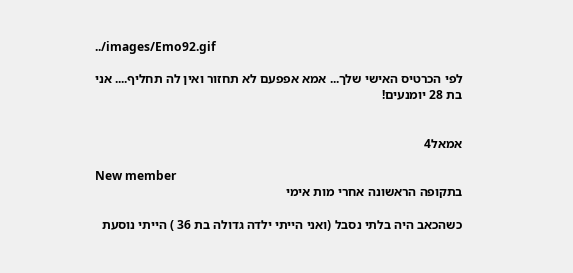../images/Emo92.gif

לפי הכרטיס האישי שלך... אמא אפפעם לא תחזור ואין לה תחליף.... אני בת 28 יומנעים!


אמאל4

New member
בתקופה הראשונה אחרי מות אימי

כשהכאב היה בלתי נסבל (ואני הייתי ילדה גדולה בת 36 ) הייתי נוסעת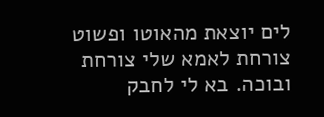לים יוצאת מהאוטו ופשוט צורחת לאמא שלי צורחת ובוכה. בא לי לחבק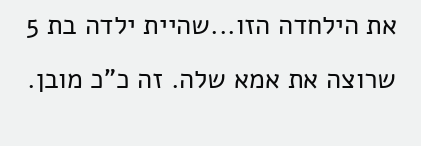את הילחדה הזו...שהיית ילדה בת 5 שרוצה את אמא שלה. זה כ"כ מובן.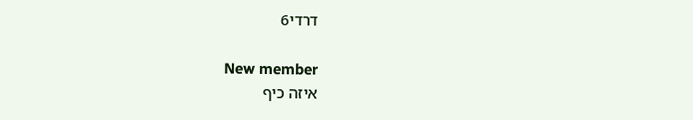דרדי6

New member
איזה כיף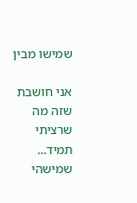שמישו מבין

אני חושבת שזה מה שרציתי תמיד... שמישהי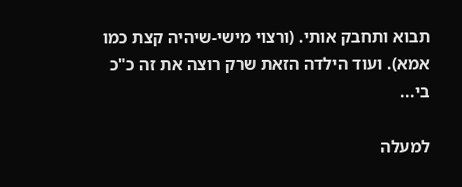תבוא ותחבק אותי. (ורצוי מישי-שיהיה קצת כמו אמא). ועוד הילדה הזאת שרק רוצה את זה כ"כ בי...

למעלה